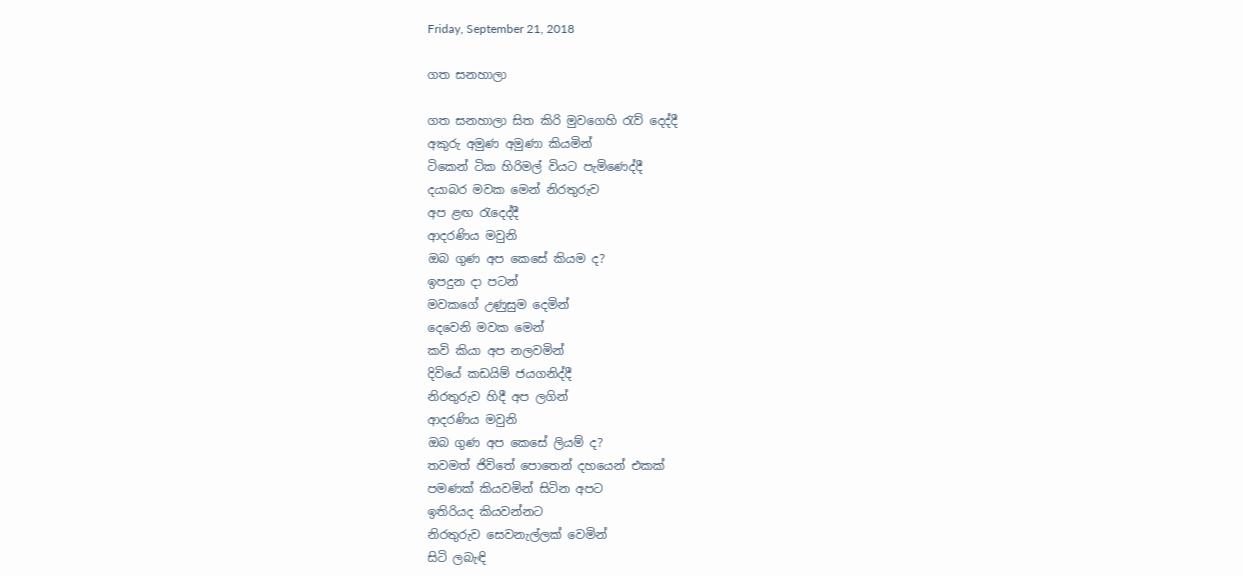Friday, September 21, 2018

ගත සනහාලා

ගත සනහාලා සිත කිරි මුවගෙහි රැව් දෙද්දී
අකුරු අමුණ අමුණා කියමින්
ටිකෙන් ටික හිරිමල් වියට පැමිණෙද්දී
දයාබර මවක මෙන් නිරතුරුව
අප ළඟ රැදෙද්දී
ආදරණිය මවුනි
ඔබ ගුණ අප කෙසේ කියම ද?
ඉපදුන දා පටන්
මවකගේ උණුසුම දෙමින්
දෙවෙනි මවක මෙන්
කවි කියා අප නලවමින්
දිවියේ කඩයිම් ජයගනිද්දී
නිරතුරුව හිදී අප ලගින්
ආදරණිය මවුනි
ඔබ ගුණ අප කෙසේ ලියම් ද?
තවමත් ජිවිතේ පොතෙන් දහයෙන් එකක්
පමණක් කියවමින් සිටින අපට
ඉතිරියද කියවන්නට
නිරතුරුව සෙවනැල්ලක් වෙමින්
සිටි ලබැඳි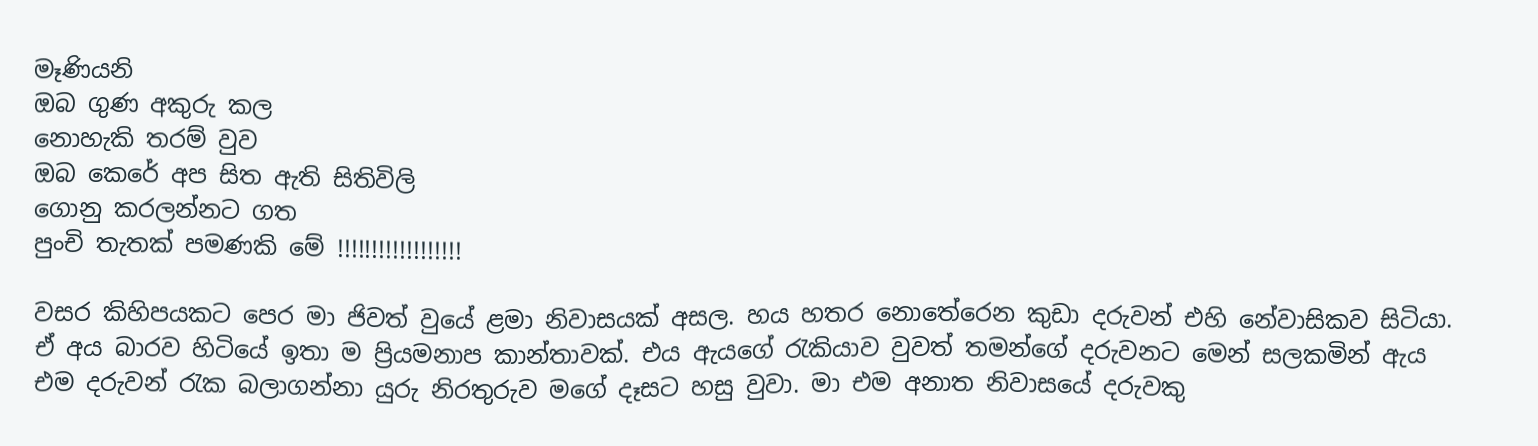මෑණියනි
ඔබ ගුණ අකුරු කල
නොහැකි තරම් වුව
ඔබ කෙරේ අප සිත ඇති සිතිවිලි
ගොනු කරලන්නට ගත
පුංචි තැතක් පමණකි මේ !!!!!!!!!!!!!!!!!!

වසර කිහිපයකට පෙර මා ජිවත් වුයේ ළමා නිවාසයක් අසල. හය හතර නොතේරෙන කුඩා දරුවන් එහි නේවාසිකව සිටියා. ඒ අය බාරව හිටියේ ඉතා ම ප්‍රියමනාප කාන්තාවක්. එය ඇයගේ රැකියාව වුවත් තමන්ගේ දරුවනට මෙන් සලකමින් ඇය එම දරුවන් රැක බලාගන්නා යුරු නිරතුරුව මගේ දෑසට හසු වුවා. මා එම අනාත නිවාසයේ දරුවකු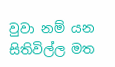වුවා නම් යන සිතිවිල්ල මත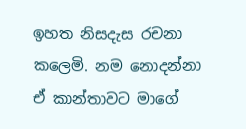ඉහත නිසදැස රචනා කලෙමි. නම නොදන්නා ඒ කාන්තාවට මාගේ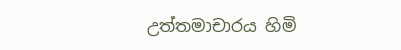උත්තමාචාරය හිමි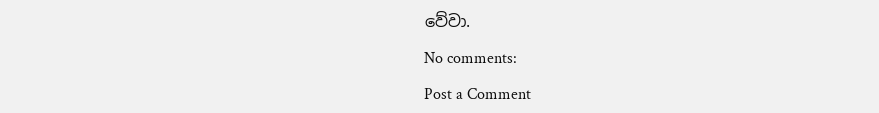වේවා.

No comments:

Post a Comment